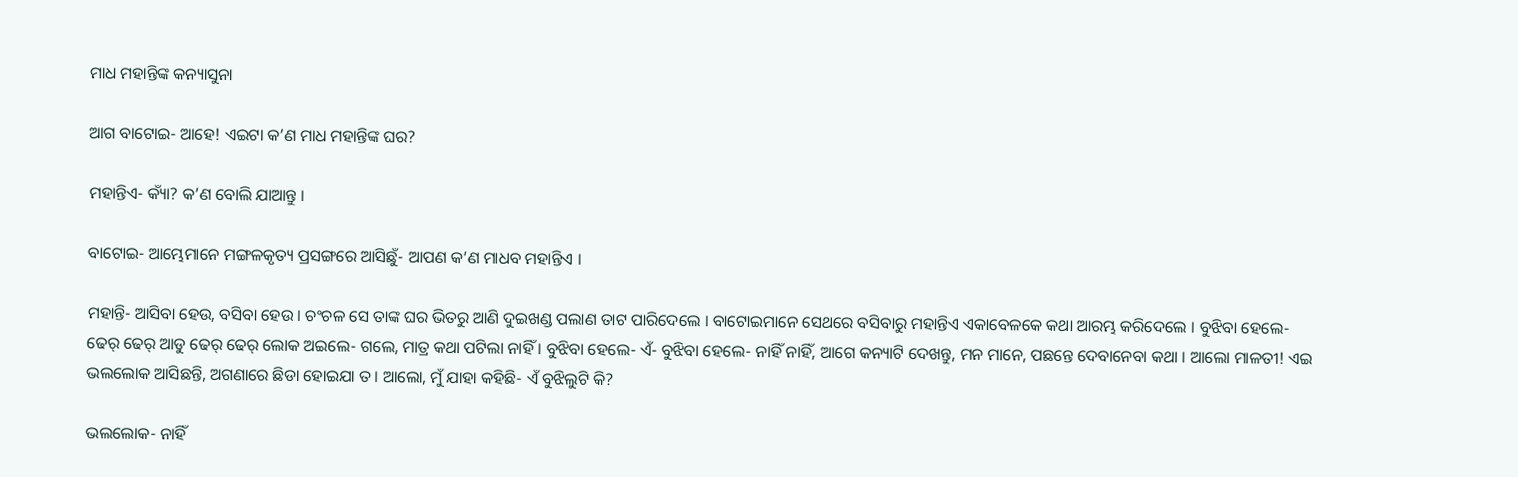ମାଧ ମହାନ୍ତିଙ୍କ କନ୍ୟାସୁନା

ଆଗ ବାଟୋଇ- ଆହେ! ଏଇଟା କ’ଣ ମାଧ ମହାନ୍ତିଙ୍କ ଘର?

ମହାନ୍ତିଏ- କ୍ୟାଁ? କ’ଣ ବୋଲି ଯାଆନ୍ତୁ ।

ବାଟୋଇ- ଆମ୍ଭେମାନେ ମଙ୍ଗଳକୃତ୍ୟ ପ୍ରସଙ୍ଗରେ ଆସିଛୁଁ- ଆପଣ କ’ଣ ମାଧବ ମହାନ୍ତିଏ ।

ମହାନ୍ତି- ଆସିବା ହେଉ, ବସିବା ହେଉ । ଚଂଚଳ ସେ ତାଙ୍କ ଘର ଭିତରୁ ଆଣି ଦୁଇଖଣ୍ଡ ପଲାଣ ତାଟ ପାରିଦେଲେ । ବାଟୋଇମାନେ ସେଥରେ ବସିବାରୁ ମହାନ୍ତିଏ ଏକାବେଳକେ କଥା ଆରମ୍ଭ କରିଦେଲେ । ବୁଝିବା ହେଲେ- ଢେର୍ ଢେର୍ ଆଡୁ ଢେର୍ ଢେର୍ ଲୋକ ଅଇଲେ- ଗଲେ, ମାତ୍ର କଥା ପଟିଲା ନାହିଁ । ବୁଝିବା ହେଲେ- ଏଁ- ବୁଝିବା ହେଲେ- ନାହିଁ ନାହିଁ, ଆଗେ କନ୍ୟାଟି ଦେଖନ୍ତୁ, ମନ ମାନେ, ପଛନ୍ତେ ଦେବାନେବା କଥା । ଆଲୋ ମାଳତୀ! ଏଇ ଭଲଲୋକ ଆସିଛନ୍ତି, ଅଗଣାରେ ଛିଡା ହୋଇଯା ତ । ଆଲୋ, ମୁଁ ଯାହା କହିଛି- ଏଁ ବୁଝିଲୁଟି କି?

ଭଲଲୋକ- ନାହିଁ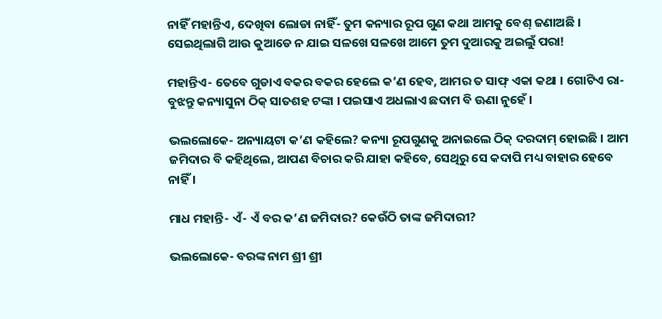ନାହିଁ ମହାନ୍ତିଏ, ଦେଖିବା ଲୋଡା ନାହିଁ- ତୁମ କନ୍ୟାର ରୂପ ଗୁଣ କଥା ଆମକୁ ବେଶ୍ ଜଣାଅଛି । ସେଇଥିଲାଗି ଆଉ କୁଆଡେ ନ ଯାଇ ସଳଖେ ସଳଖେ ଆମେ ତୁମ ଦୁଆରକୁ ଅଇଲୁଁ ପରା!

ମହାନ୍ତିଏ- ତେବେ ଗୁଡାଏ ବକର ବକର ହେଲେ କ’ଣ ହେବ, ଆମର ତ ସାଫ୍ ଏକା କଥା । ଗୋଟିଏ ରା- ବୁଝନ୍ତୁ କନ୍ୟାସୁନା ଠିକ୍ ସାତଶହ ଟଙ୍କା । ପଇସାଏ ଅଧଲାଏ ଛଦାମ ବି ଊଣା ନୁହେଁ ।

ଭଲଲୋକେ- ଅନ୍ୟାୟଟା କ’ଣ କହିଲେ? କନ୍ୟା ରୂପଗୁଣକୁ ଅନାଇଲେ ଠିକ୍ ଦରଦାମ୍ ହୋଇଛି । ଆମ ଜମିଦାର ବି କହିଥିଲେ, ଆପଣ ବିଚାର କରି ଯାହା କହିବେ, ସେଥିରୁ ସେ କଦାପି ମଧ୍ୟ ବାହାର ହେବେ ନାହିଁ ।

ମାଧ ମହାନ୍ତି- ଏଁ- ଏଁ ବର କ’ଣ ଜମିଦାର? କେଉଁଠି ତାଙ୍କ ଜମିଦାରୀ?

ଭଲଲୋକେ- ବରଙ୍କ ନାମ ଶ୍ରୀ ଶ୍ରୀ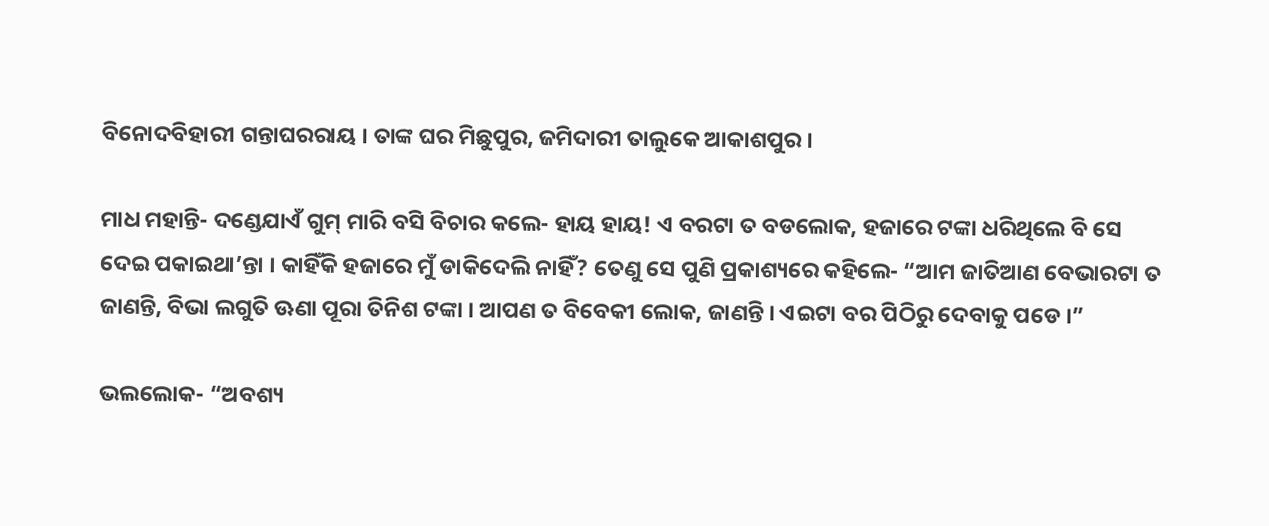ବିନୋଦବିହାରୀ ଗନ୍ତାଘରରାୟ । ତାଙ୍କ ଘର ମିଛୁପୁର, ଜମିଦାରୀ ତାଲୁକେ ଆକାଶପୁର ।

ମାଧ ମହାନ୍ତି- ଦଣ୍ଡେଯାଏଁ ଗୁମ୍ ମାରି ବସି ବିଚାର କଲେ- ହାୟ ହାୟ! ଏ ବରଟା ତ ବଡଲୋକ, ହଜାରେ ଟଙ୍କା ଧରିଥିଲେ ବି ସେ ଦେଇ ପକାଇଥା’ନ୍ତା । କାହିଁକି ହଜାରେ ମୁଁ ଡାକିଦେଲି ନାହିଁ? ତେଣୁ ସେ ପୁଣି ପ୍ରକାଶ୍ୟରେ କହିଲେ- “ଆମ ଜାତିଆଣ ବେଭାରଟା ତ ଜାଣନ୍ତି, ବିଭା ଲଗୁତି ଊଣା ପୂରା ତିନିଶ ଟଙ୍କା । ଆପଣ ତ ବିବେକୀ ଲୋକ, ଜାଣନ୍ତି । ଏଇଟା ବର ପିଠିରୁ ଦେବାକୁ ପଡେ ।”

ଭଲଲୋକ- “ଅବଶ୍ୟ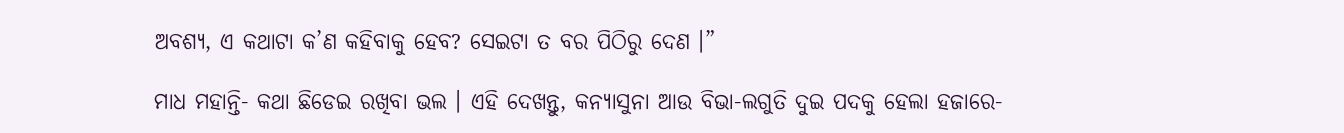ଅବଶ୍ୟ, ଏ କଥାଟା କ’ଣ କହିବାକୁ ହେବ? ସେଇଟା ତ ବର ପିଠିରୁ ଦେଣ ।”

ମାଧ ମହାନ୍ତି- କଥା ଛିଡେଇ ରଖିବା ଭଲ । ଏହି ଦେଖନ୍ତୁ, କନ୍ୟାସୁନା ଆଉ ବିଭା-ଲଗୁତି ଦୁଇ ପଦକୁ ହେଲା ହଜାରେ-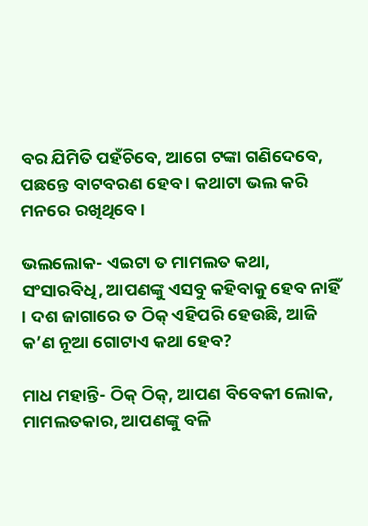ବର ଯିମିତି ପହଁଚିବେ, ଆଗେ ଟଙ୍କା ଗଣିଦେବେ, ପଛନ୍ତେ ବାଟବରଣ ହେବ । କଥାଟା ଭଲ କରି ମନରେ ରଖିଥିବେ ।

ଭଲଲୋକ- ଏଇଟା ତ ମାମଲତ କଥା, ସଂସାରବିଧି, ଆପଣଙ୍କୁ ଏସବୁ କହିବାକୁ ହେବ ନାହିଁ । ଦଶ ଜାଗାରେ ତ ଠିକ୍ ଏହିପରି ହେଉଛି, ଆଜି କ’ଣ ନୂଆ ଗୋଟାଏ କଥା ହେବ?

ମାଧ ମହାନ୍ତି- ଠିକ୍ ଠିକ୍, ଆପଣ ବିବେକୀ ଲୋକ, ମାମଲତକାର, ଆପଣଙ୍କୁ ବଳି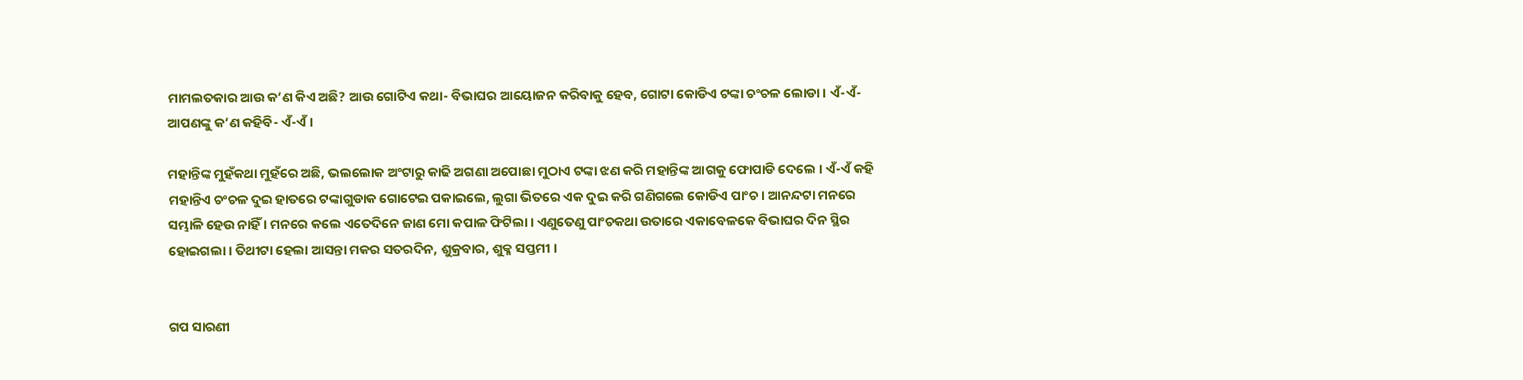ମାମଲତକାର ଆଉ କ’ଣ କିଏ ଅଛି? ଆଉ ଗୋଟିଏ କଥା- ବିଭାଘର ଆୟୋଜନ କରିବାକୁ ହେବ, ଗୋଟା କୋଡିଏ ଟଙ୍କା ଚଂଚଳ ଲୋଡା । ଏଁ-ଏଁ- ଆପଣଙ୍କୁ କ’ଣ କହିବି- ଏଁ-ଏଁ ।

ମହାନ୍ତିଙ୍କ ମୁହଁକଥା ମୁହଁରେ ଅଛି, ଭଲଲୋକ ଅଂଟାରୁ କାଢି ଅଗଣା ଅପୋଛା ମୁଠାଏ ଟଙ୍କା ଝଣ କରି ମହାନ୍ତିଙ୍କ ଆଗକୁ ଫୋପାଡି ଦେଲେ । ଏଁ-ଏଁ କହି ମହାନ୍ତିଏ ଚଂଚଳ ଦୁଇ ହାତରେ ଟଙ୍କାଗୁଡାକ ଗୋଟେଇ ପକାଇଲେ, ଲୁଗା ଭିତରେ ଏକ ଦୁଇ କରି ଗଣିଗଲେ କୋଡିଏ ପାଂଚ । ଆନନ୍ଦଟା ମନରେ ସମ୍ଭାଳି ହେଉ ନାହିଁ । ମନରେ କଲେ ଏତେଦିନେ ଜାଣ ମୋ କପାଳ ଫିଟିଲା । ଏଣୁତେଣୁ ପାଂଚକଥା ଉତାରେ ଏକାବେଳକେ ବିଭାଘର ଦିନ ସ୍ଥିର ହୋଇଗଲା । ତିଥୀଟା ହେଲା ଆସନ୍ତା ମକର ସତରଦିନ, ଶୁକ୍ରବାର, ଶୁକ୍ଳ ସପ୍ତମୀ ।


ଗପ ସାରଣୀ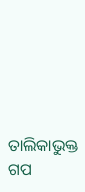ତାଲିକାଭୁକ୍ତ ଗପ